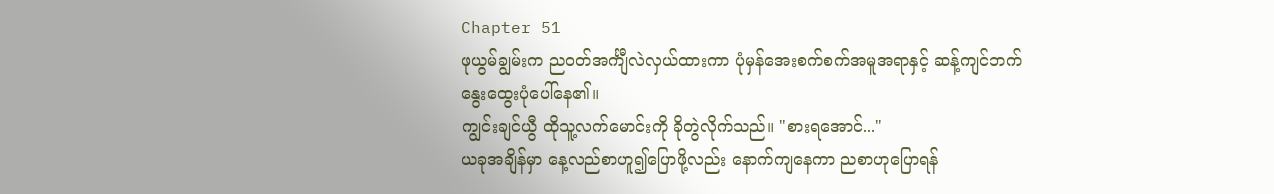Chapter 51
ဖုယွမ်ချွမ်းက ညဝတ်အင်္ကျီလဲလှယ်ထားကာ ပုံမှန်အေးစက်စက်အမူအရာနှင့် ဆန့်ကျင်ဘက် နွေးထွေးပုံပေါ်နေ၏။
ကျွင်းချင်ယွီ ထိုသူ့လက်မောင်းကို ခိုတွဲလိုက်သည်။ "စားရအောင်..."
ယခုအချိန်မှာ နေ့လည်စာဟူ၍ပြောဖို့လည်း နောက်ကျနေကာ ညစာဟုပြောရန်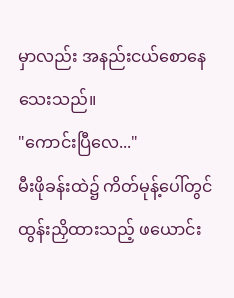မှာလည်း အနည်းငယ်စောနေသေးသည်။
"ကောင်းပြီလေ..."
မီးဖိုခန်းထဲ၌ ကိတ်မုန့်ပေါ်တွင် ထွန်းညှိထားသည့် ဖယောင်း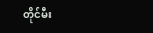တိုင်မီး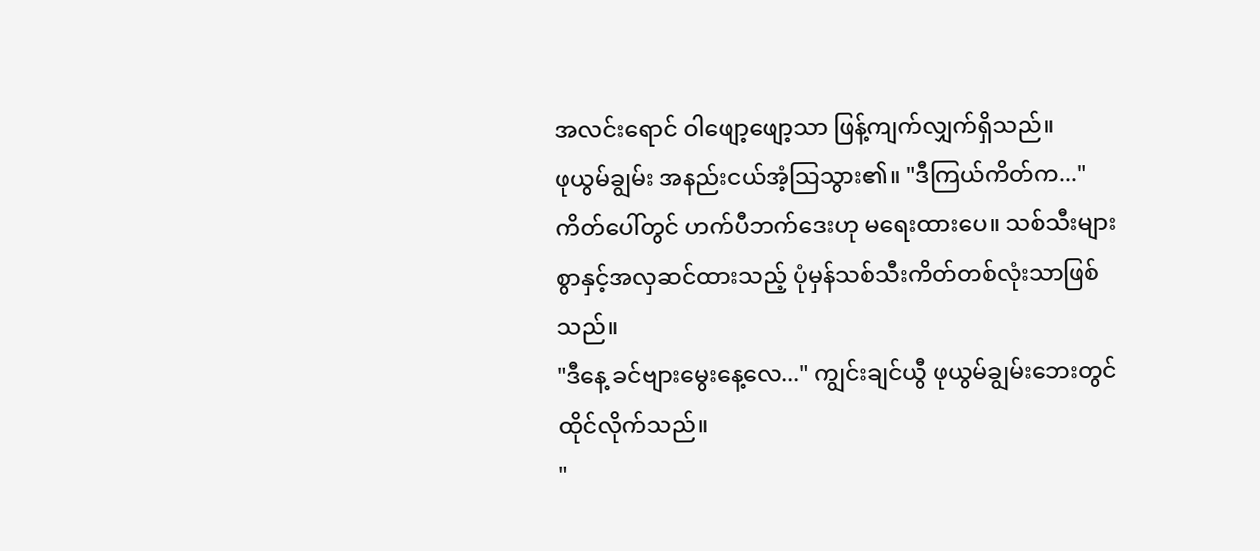အလင်းရောင် ဝါဖျော့ဖျော့သာ ဖြန့်ကျက်လျှက်ရှိသည်။
ဖုယွမ်ချွမ်း အနည်းငယ်အံ့သြသွား၏။ "ဒီကြယ်ကိတ်က..."
ကိတ်ပေါ်တွင် ဟက်ပီဘက်ဒေးဟု မရေးထားပေ။ သစ်သီးများစွာနှင့်အလှဆင်ထားသည့် ပုံမှန်သစ်သီးကိတ်တစ်လုံးသာဖြစ်သည်။
"ဒီနေ့ ခင်ဗျားမွေးနေ့လေ..." ကျွင်းချင်ယွီ ဖုယွမ်ချွမ်းဘေးတွင်ထိုင်လိုက်သည်။
"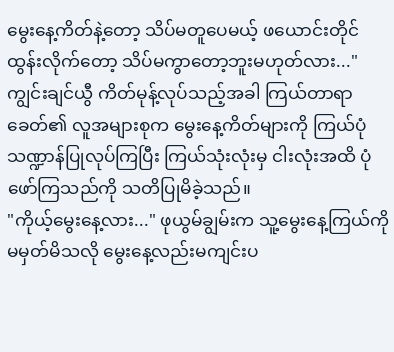မွေးနေ့ကိတ်နဲ့တော့ သိပ်မတူပေမယ့် ဖယောင်းတိုင်ထွန်းလိုက်တော့ သိပ်မကွာတော့ဘူးမဟုတ်လား..."
ကျွင်းချင်ယွီ ကိတ်မုန့်လုပ်သည့်အခါ ကြယ်တာရာခေတ်၏ လူအများစုက မွေးနေ့ကိတ်များကို ကြယ်ပုံသဏ္ဍာန်ပြုလုပ်ကြပြီး ကြယ်သုံးလုံးမှ ငါးလုံးအထိ ပုံဖော်ကြသည်ကို သတိပြုမိခဲ့သည်။
"ကိုယ့်မွေးနေ့လား..." ဖုယွမ်ချွမ်းက သူ့မွေးနေ့ကြယ်ကို မမှတ်မိသလို မွေးနေ့လည်းမကျင်းပ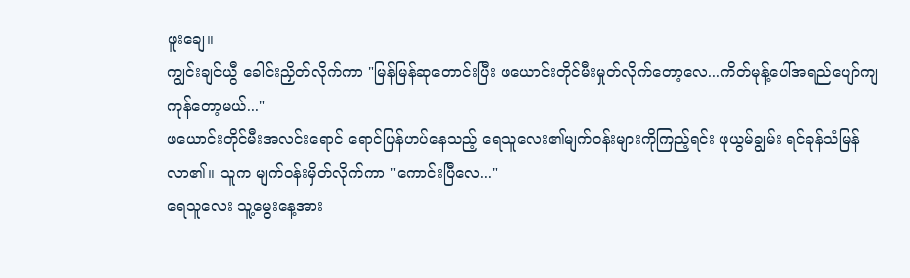ဖူးချေ။
ကျွင်းချင်ယွီ ခေါင်းညှိတ်လိုက်ကာ "မြန်မြန်ဆုတောင်းပြီး ဖယောင်းတိုင်မီးမှုတ်လိုက်တော့လေ...ကိတ်မုန့်ပေါ်အရည်ပျော်ကျကုန်တော့မယ်..."
ဖယောင်းတိုင်မီးအလင်းရောင် ရောင်ပြန်ဟပ်နေသည့် ရေသူလေး၏မျက်ဝန်းများကိုကြည့်ရင်း ဖုယွမ်ချွမ်း ရင်ခုန်သံမြန်လာ၏။ သူက မျက်ဝန်းမှိတ်လိုက်ကာ "ကောင်းပြီလေ..."
ရေသူလေး သူ့မွေးနေ့အား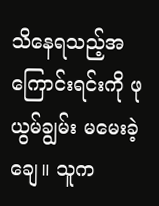သိနေရသည့်အကြောင်းရင်းကို ဖုယွမ်ချွမ်း မမေးခဲ့ချေ။ သူက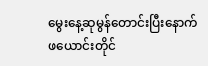မွေးနေ့ဆုမွန်တောင်းပြီးနောက် ဖယောင်းတိုင်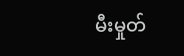မီးမှုတ်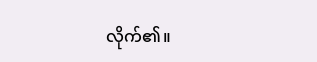လိုက်၏။